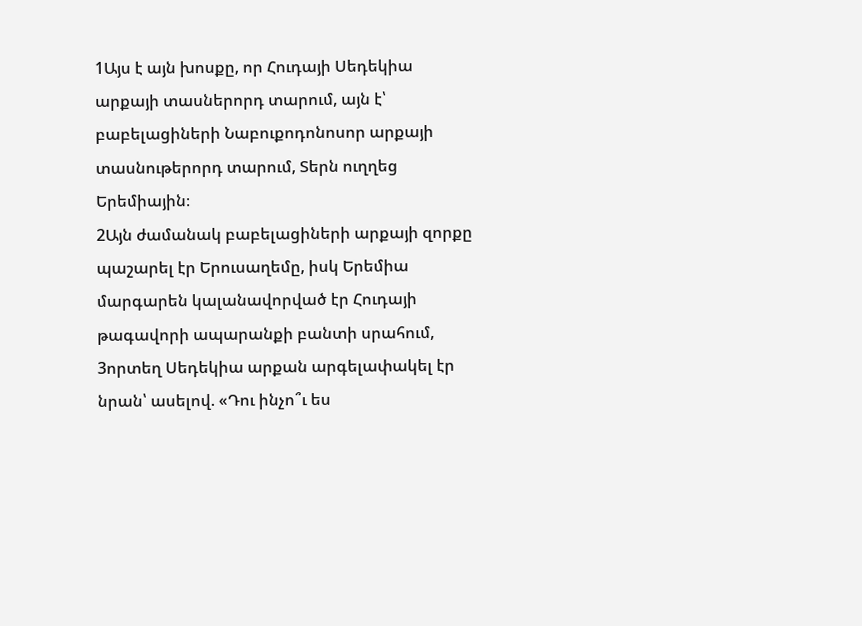1Այս է այն խոսքը, որ Հուդայի Սեդեկիա արքայի տասներորդ տարում, այն է՝ բաբելացիների Նաբուքոդոնոսոր արքայի տասնութերորդ տարում, Տերն ուղղեց Երեմիային։
2Այն ժամանակ բաբելացիների արքայի զորքը պաշարել էր Երուսաղեմը, իսկ Երեմիա մարգարեն կալանավորված էր Հուդայի թագավորի ապարանքի բանտի սրահում,
3որտեղ Սեդեկիա արքան արգելափակել էր նրան՝ ասելով. «Դու ինչո՞ւ ես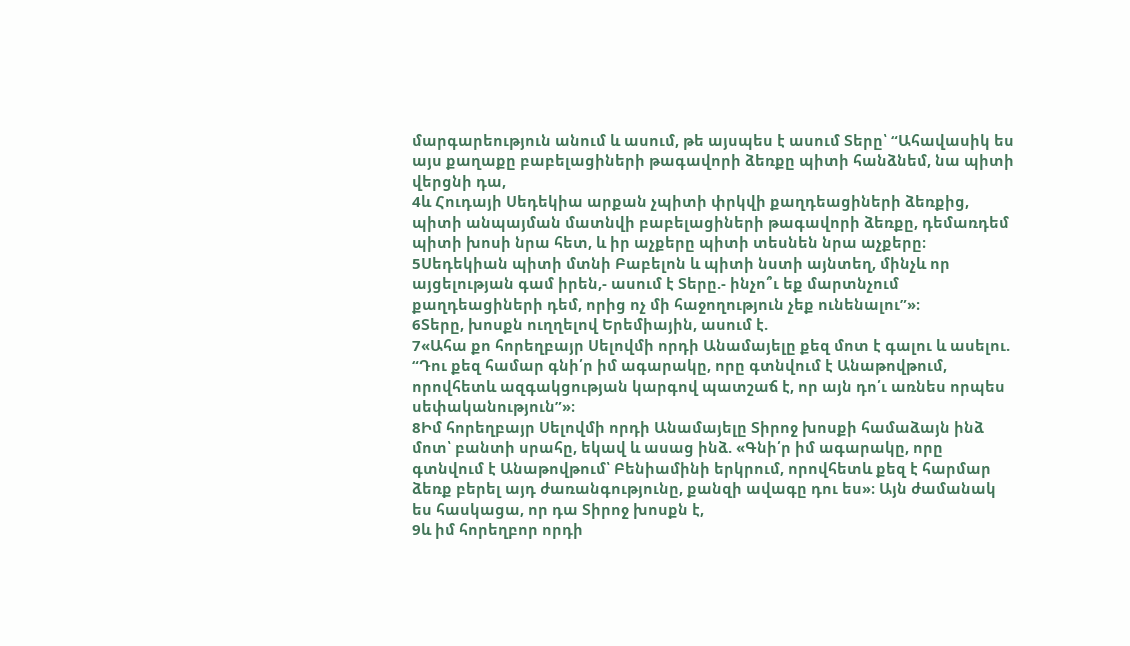մարգարեություն անում և ասում, թե այսպես է ասում Տերը՝ “Ահավասիկ ես այս քաղաքը բաբելացիների թագավորի ձեռքը պիտի հանձնեմ, նա պիտի վերցնի դա,
4և Հուդայի Սեդեկիա արքան չպիտի փրկվի քաղդեացիների ձեռքից, պիտի անպայման մատնվի բաբելացիների թագավորի ձեռքը, դեմառդեմ պիտի խոսի նրա հետ, և իր աչքերը պիտի տեսնեն նրա աչքերը։
5Սեդեկիան պիտի մտնի Բաբելոն և պիտի նստի այնտեղ, մինչև որ այցելության գամ իրեն,- ասում է Տերը.- ինչո՞ւ եք մարտնչում քաղդեացիների դեմ, որից ոչ մի հաջողություն չեք ունենալու”»։
6Տերը, խոսքն ուղղելով Երեմիային, ասում է.
7«Ահա քո հորեղբայր Սելովմի որդի Անամայելը քեզ մոտ է գալու և ասելու. “Դու քեզ համար գնի՛ր իմ ագարակը, որը գտնվում է Անաթովթում, որովհետև ազգակցության կարգով պատշաճ է, որ այն դո՛ւ առնես որպես սեփականություն”»։
8Իմ հորեղբայր Սելովմի որդի Անամայելը Տիրոջ խոսքի համաձայն ինձ մոտ՝ բանտի սրահը, եկավ և ասաց ինձ. «Գնի՛ր իմ ագարակը, որը գտնվում է Անաթովթում՝ Բենիամինի երկրում, որովհետև քեզ է հարմար ձեռք բերել այդ ժառանգությունը, քանզի ավագը դու ես»։ Այն ժամանակ ես հասկացա, որ դա Տիրոջ խոսքն է,
9և իմ հորեղբոր որդի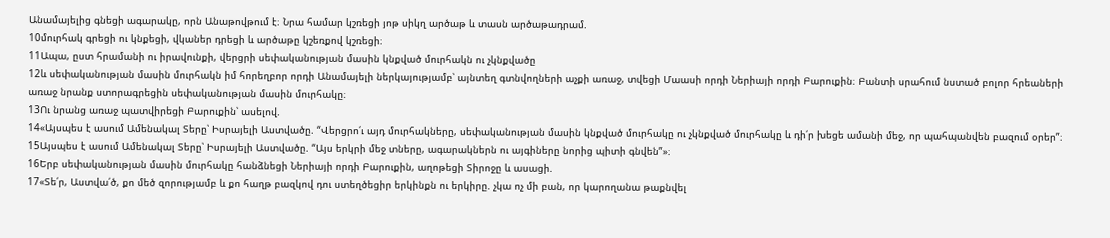Անամայելից գնեցի ագարակը, որն Անաթովթում է։ Նրա համար կշռեցի յոթ սիկղ արծաթ և տասն արծաթադրամ.
10մուրհակ գրեցի ու կնքեցի, վկաներ դրեցի և արծաթը կշեռքով կշռեցի։
11Ապա, ըստ հրամանի ու իրավունքի, վերցրի սեփականության մասին կնքված մուրհակն ու չկնքվածը
12և սեփականության մասին մուրհակն իմ հորեղբոր որդի Անամայելի ներկայությամբ՝ այնտեղ գտնվողների աչքի առաջ, տվեցի Մաասի որդի Ներիայի որդի Բարուքին։ Բանտի սրահում նստած բոլոր հրեաների առաջ նրանք ստորագրեցին սեփականության մասին մուրհակը։
13Ու նրանց առաջ պատվիրեցի Բարուքին՝ ասելով.
14«Այսպես է ասում Ամենակալ Տերը՝ Իսրայելի Աստվածը. “Վերցրո՛ւ այդ մուրհակները, սեփականության մասին կնքված մուրհակը ու չկնքված մուրհակը և դի՛ր խեցե ամանի մեջ, որ պահպանվեն բազում օրեր”։
15Այսպես է ասում Ամենակալ Տերը՝ Իսրայելի Աստվածը. “Այս երկրի մեջ տները, ագարակներն ու այգիները նորից պիտի գնվեն”»։
16Երբ սեփականության մասին մուրհակը հանձնեցի Ներիայի որդի Բարուքին, աղոթեցի Տիրոջը և ասացի.
17«Տե՛ր, Աստվա՛ծ, քո մեծ զորությամբ և քո հաղթ բազկով դու ստեղծեցիր երկինքն ու երկիրը. չկա ոչ մի բան, որ կարողանա թաքնվել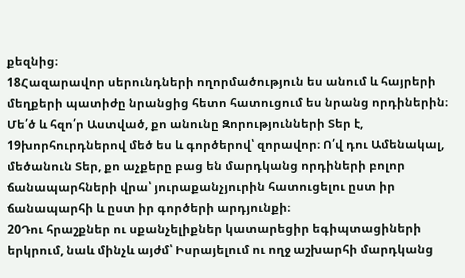քեզնից։
18Հազարավոր սերունդների ողորմածություն ես անում և հայրերի մեղքերի պատիժը նրանցից հետո հատուցում ես նրանց որդիներին։ Մե՛ծ և հզո՛ր Աստված, քո անունը Զորությունների Տեր է,
19խորհուրդներով մեծ ես և գործերով՝ զորավոր։ Ո՛վ դու Ամենակալ, մեծանուն Տեր, քո աչքերը բաց են մարդկանց որդիների բոլոր ճանապարհների վրա՝ յուրաքանչյուրին հատուցելու ըստ իր ճանապարհի և ըստ իր գործերի արդյունքի։
20Դու հրաշքներ ու սքանչելիքներ կատարեցիր եգիպտացիների երկրում, նաև մինչև այժմ՝ Իսրայելում ու ողջ աշխարհի մարդկանց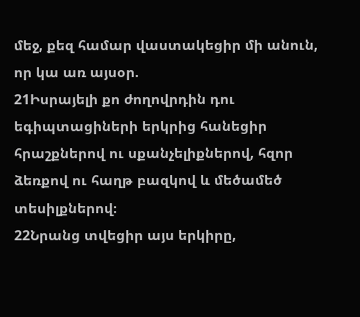մեջ, քեզ համար վաստակեցիր մի անուն, որ կա առ այսօր.
21Իսրայելի քո ժողովրդին դու եգիպտացիների երկրից հանեցիր հրաշքներով ու սքանչելիքներով, հզոր ձեռքով ու հաղթ բազկով և մեծամեծ տեսիլքներով։
22Նրանց տվեցիր այս երկիրը,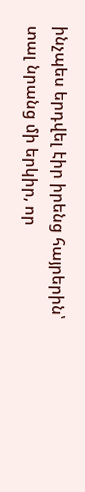ինչպես երդվել էիր իրենց հայրերին՝ տալ նրանց մի երկիր, որ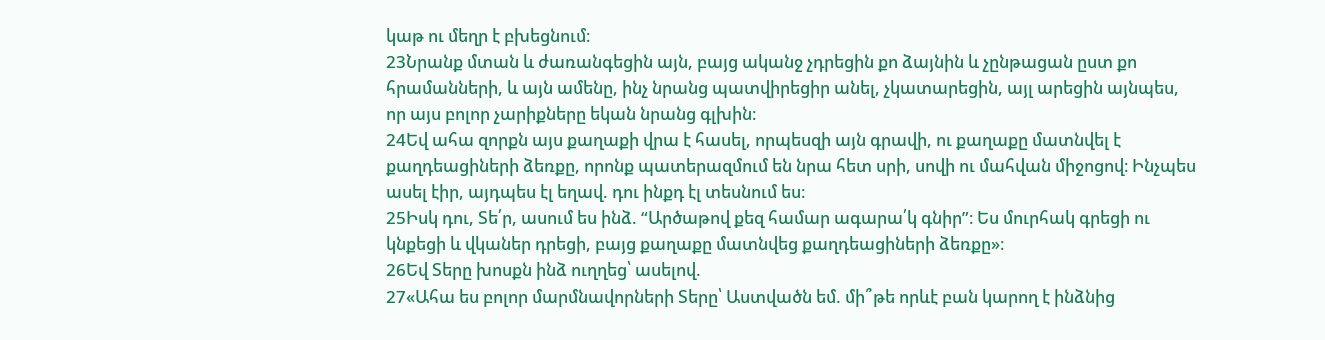կաթ ու մեղր է բխեցնում։
23Նրանք մտան և ժառանգեցին այն, բայց ականջ չդրեցին քո ձայնին և չընթացան ըստ քո հրամանների, և այն ամենը, ինչ նրանց պատվիրեցիր անել, չկատարեցին, այլ արեցին այնպես, որ այս բոլոր չարիքները եկան նրանց գլխին։
24Եվ ահա զորքն այս քաղաքի վրա է հասել, որպեսզի այն գրավի, ու քաղաքը մատնվել է քաղդեացիների ձեռքը, որոնք պատերազմում են նրա հետ սրի, սովի ու մահվան միջոցով։ Ինչպես ասել էիր, այդպես էլ եղավ. դու ինքդ էլ տեսնում ես։
25Իսկ դու, Տե՛ր, ասում ես ինձ. “Արծաթով քեզ համար ագարա՛կ գնիր”։ Ես մուրհակ գրեցի ու կնքեցի և վկաներ դրեցի, բայց քաղաքը մատնվեց քաղդեացիների ձեռքը»։
26Եվ Տերը խոսքն ինձ ուղղեց՝ ասելով.
27«Ահա ես բոլոր մարմնավորների Տերը՝ Աստվածն եմ. մի՞թե որևէ բան կարող է ինձնից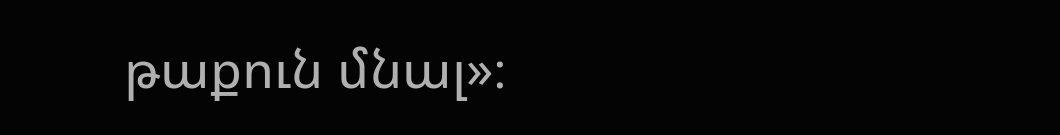թաքուն մնալ»։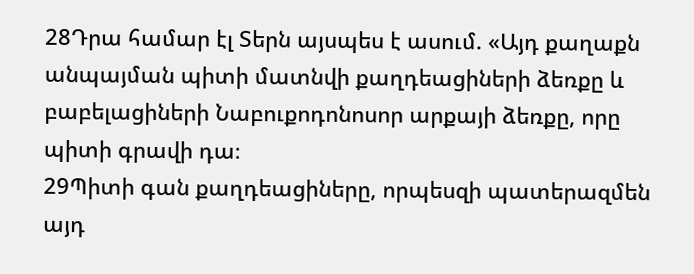28Դրա համար էլ Տերն այսպես է ասում. «Այդ քաղաքն անպայման պիտի մատնվի քաղդեացիների ձեռքը և բաբելացիների Նաբուքոդոնոսոր արքայի ձեռքը, որը պիտի գրավի դա։
29Պիտի գան քաղդեացիները, որպեսզի պատերազմեն այդ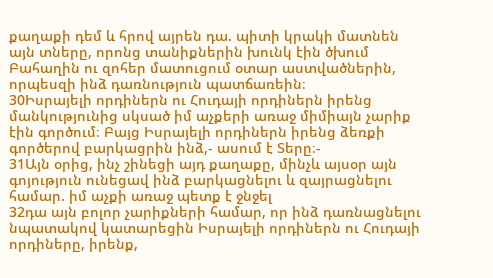քաղաքի դեմ և հրով այրեն դա. պիտի կրակի մատնեն այն տները, որոնց տանիքներին խունկ էին ծխում Բահաղին ու զոհեր մատուցում օտար աստվածներին, որպեսզի ինձ դառնություն պատճառեին։
30Իսրայելի որդիներն ու Հուդայի որդիներն իրենց մանկությունից սկսած իմ աչքերի առաջ միմիայն չարիք էին գործում։ Բայց Իսրայելի որդիներն իրենց ձեռքի գործերով բարկացրին ինձ,- ասում է Տերը։-
31Այն օրից, ինչ շինեցի այդ քաղաքը, մինչև այսօր այն գոյություն ունեցավ ինձ բարկացնելու և զայրացնելու համար. իմ աչքի առաջ պետք է ջնջել
32դա այն բոլոր չարիքների համար, որ ինձ դառնացնելու նպատակով կատարեցին Իսրայելի որդիներն ու Հուդայի որդիները, իրենք,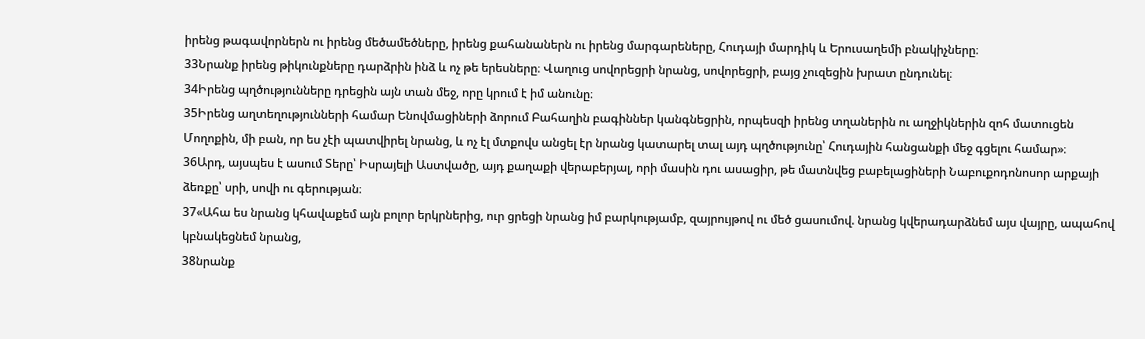իրենց թագավորներն ու իրենց մեծամեծները, իրենց քահանաներն ու իրենց մարգարեները, Հուդայի մարդիկ և Երուսաղեմի բնակիչները։
33Նրանք իրենց թիկունքները դարձրին ինձ և ոչ թե երեսները։ Վաղուց սովորեցրի նրանց, սովորեցրի, բայց չուզեցին խրատ ընդունել։
34Իրենց պղծությունները դրեցին այն տան մեջ, որը կրում է իմ անունը։
35Իրենց աղտեղությունների համար Ենովմացիների ձորում Բահաղին բագիններ կանգնեցրին, որպեսզի իրենց տղաներին ու աղջիկներին զոհ մատուցեն Մողոքին, մի բան, որ ես չէի պատվիրել նրանց, և ոչ էլ մտքովս անցել էր նրանց կատարել տալ այդ պղծությունը՝ Հուդային հանցանքի մեջ գցելու համար»։
36Արդ, այսպես է ասում Տերը՝ Իսրայելի Աստվածը, այդ քաղաքի վերաբերյալ, որի մասին դու ասացիր, թե մատնվեց բաբելացիների Նաբուքոդոնոսոր արքայի ձեռքը՝ սրի, սովի ու գերության։
37«Ահա ես նրանց կհավաքեմ այն բոլոր երկրներից, ուր ցրեցի նրանց իմ բարկությամբ, զայրույթով ու մեծ ցասումով. նրանց կվերադարձնեմ այս վայրը, ապահով կբնակեցնեմ նրանց,
38նրանք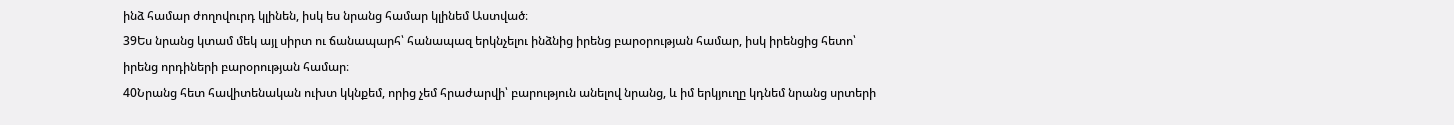ինձ համար ժողովուրդ կլինեն, իսկ ես նրանց համար կլինեմ Աստված։
39Ես նրանց կտամ մեկ այլ սիրտ ու ճանապարհ՝ հանապազ երկնչելու ինձնից իրենց բարօրության համար, իսկ իրենցից հետո՝ իրենց որդիների բարօրության համար։
40Նրանց հետ հավիտենական ուխտ կկնքեմ, որից չեմ հրաժարվի՝ բարություն անելով նրանց, և իմ երկյուղը կդնեմ նրանց սրտերի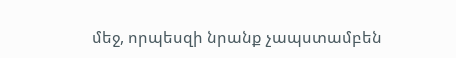մեջ, որպեսզի նրանք չապստամբեն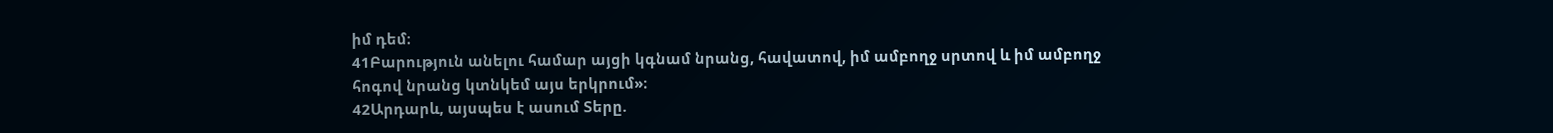իմ դեմ։
41Բարություն անելու համար այցի կգնամ նրանց, հավատով, իմ ամբողջ սրտով և իմ ամբողջ հոգով նրանց կտնկեմ այս երկրում»։
42Արդարև, այսպես է ասում Տերը.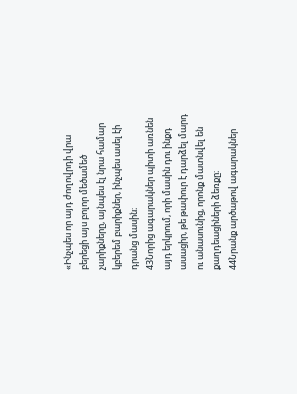«Ինչպես որ այդ ժողովրդի վրա բերեցի այս բոլոր մեծամեծ չարիքները, այնպես էլ նրա համար կբերեմ բարիքներ, ինչպես ասել էի դրանց մասին։
43Նորից ագարակներ պիտի առնեն այդ երկրում, որի մասին դու ինքդ ասացիր, թե թափուր է դարձել մարդ ու անասունից, որոնք մատնվել են քաղդեացիների ձեռքը։
44Նրանք արծաթով ագարակներ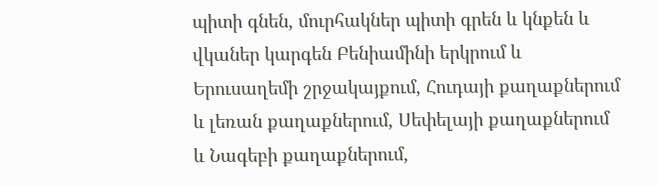պիտի գնեն, մուրհակներ պիտի գրեն և կնքեն և վկաներ կարգեն Բենիամինի երկրում և Երուսաղեմի շրջակայքում, Հուդայի քաղաքներում և լեռան քաղաքներում, Սեփելայի քաղաքներում և Նագեբի քաղաքներում,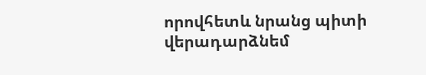որովհետև նրանց պիտի վերադարձնեմ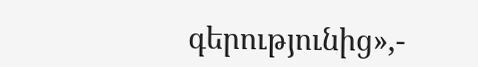գերությունից»,-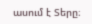ասում է Տերը։